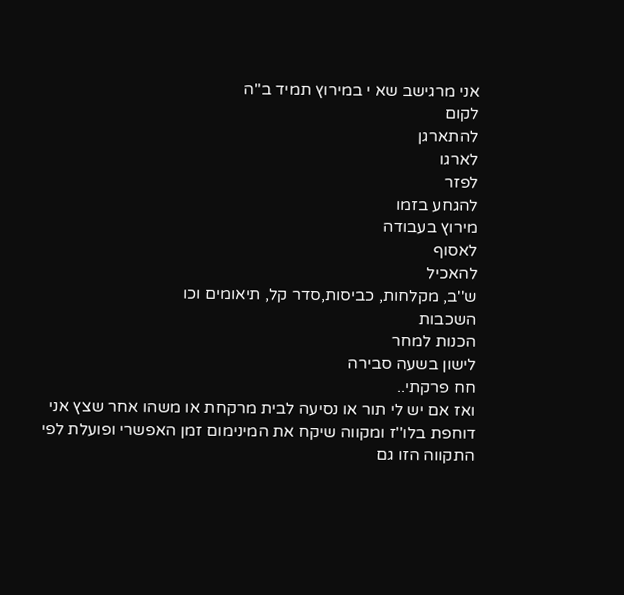אני מרגישב שא י במירוץ תמיד ב''ה
לקום
להתארגן
לארגו
לפזר
להגחע בזמו
מירוץ בעבודה
לאסוף
להאכיל
ש''ב, מקלחות, כביסות,סדר קל, תיאומים וכו
השכבות
הכנות למחר
לישון בשעה סבירה
חח פרקתי..
ואז אם יש לי תור או נסיעה לבית מרקחת או משהו אחר שצץ אני דוחפת בלו''ז ומקווה שיקח את המינימום זמן האפשרי ופועלת לפי התקווה הזו גם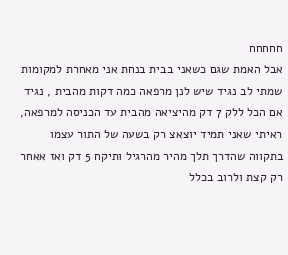חחחחח
אבל האמת שגם כשאני בבית בנחת אני מאחרת למקומות
שמתי לב נגיד שיש לנן מרפאה כמה דקות מהבית , נגיד אם הכל ללק 7 דק מהיציאה מהבית עד הכניסה למרפאה,
ראיתי שאני תמיד יוצאצ רק בשעה של התור עצמו בתקווה שהדרך תלך מהיר מהרגיל ותיקח 5 דק ואז אאחר רק קצת ולרוב בכלל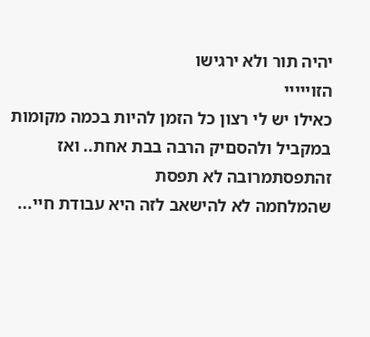יהיה תור ולא ירגישו
הזוייייי
כאילו יש לי רצון כל הזמן להיות בכמה מקומות במקביל ולהסםיק הרבה בבת אחת.. ואז זהתפסתמרובה לא תפסת
שהמלחמה לא להישאב לזה היא עבודת חיי...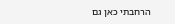הרחבתי כאן גם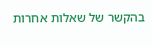בהקשר של שאלות אחרות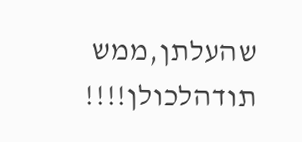שהעלתן,ממש תודהלכולן!!!!